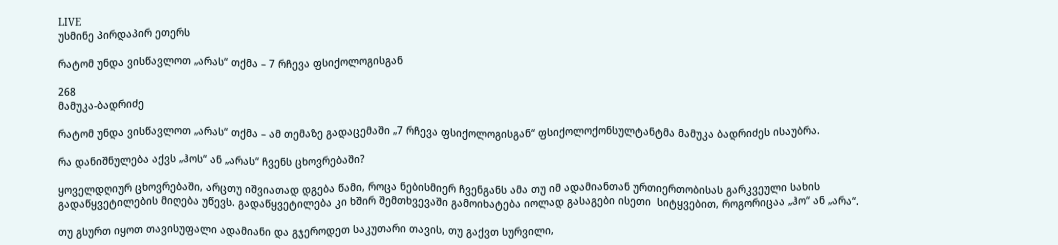LIVE
უსმინე პირდაპირ ეთერს

რატომ უნდა ვისწავლოთ „არას“ თქმა – 7 რჩევა ფსიქოლოგისგან

268
მამუკა-ბადრიძე

რატომ უნდა ვისწავლოთ „არას“ თქმა – ამ თემაზე გადაცემაში „7 რჩევა ფსიქოლოგისგან“ ფსიქოლოქონსულტანტმა მამუკა ბადრიძეს ისაუბრა.

რა დანიშნულება აქვს „ჰოს“ ან „არას“ ჩვენს ცხოვრებაში?

ყოველდღიურ ცხოვრებაში, არცთუ იშვიათად დგება წამი, როცა ნებისმიერ ჩვენგანს ამა თუ იმ ადამიანთან ურთიერთობისას გარკვეული სახის გადაწყვეტილების მიღება უწევს. გადაწყვეტილება კი ხშირ შემთხვევაში გამოიხატება იოლად გასაგები ისეთი  სიტყვებით, როგორიცაა „ჰო“ ან „არა“.

თუ გსურთ იყოთ თავისუფალი ადამიანი და გჯეროდეთ საკუთარი თავის, თუ გაქვთ სურვილი,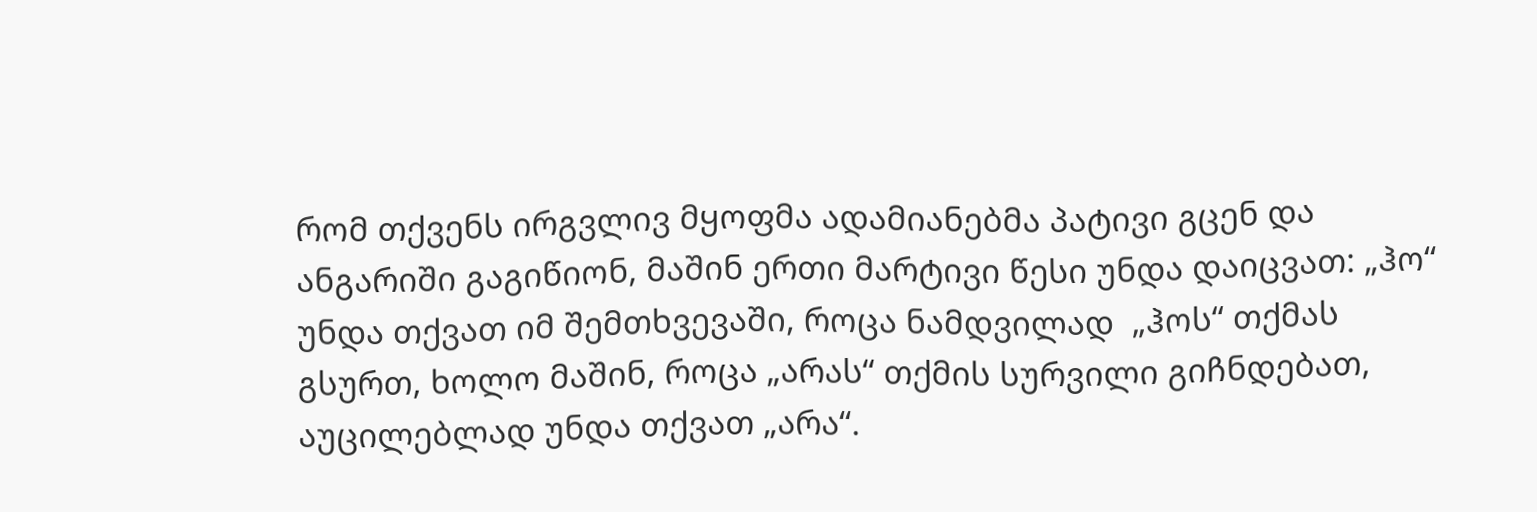რომ თქვენს ირგვლივ მყოფმა ადამიანებმა პატივი გცენ და ანგარიში გაგიწიონ, მაშინ ერთი მარტივი წესი უნდა დაიცვათ: „ჰო“ უნდა თქვათ იმ შემთხვევაში, როცა ნამდვილად  „ჰოს“ თქმას გსურთ, ხოლო მაშინ, როცა „არას“ თქმის სურვილი გიჩნდებათ, აუცილებლად უნდა თქვათ „არა“.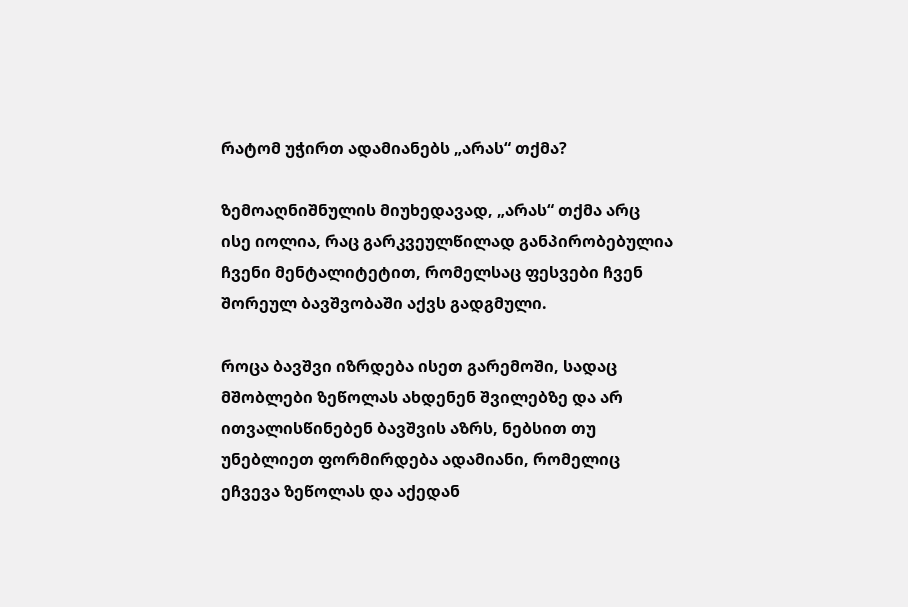რატომ უჭირთ ადამიანებს „არას“ თქმა?

ზემოაღნიშნულის მიუხედავად, „არას“ თქმა არც ისე იოლია, რაც გარკვეულწილად განპირობებულია ჩვენი მენტალიტეტით, რომელსაც ფესვები ჩვენ შორეულ ბავშვობაში აქვს გადგმული.

როცა ბავშვი იზრდება ისეთ გარემოში, სადაც მშობლები ზეწოლას ახდენენ შვილებზე და არ ითვალისწინებენ ბავშვის აზრს, ნებსით თუ უნებლიეთ ფორმირდება ადამიანი, რომელიც ეჩვევა ზეწოლას და აქედან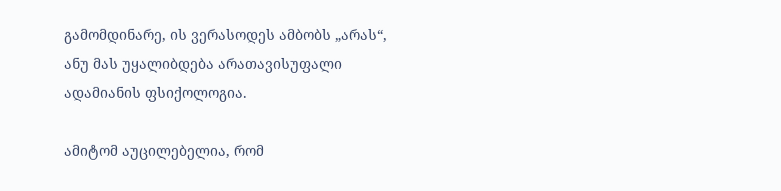გამომდინარე, ის ვერასოდეს ამბობს „არას“, ანუ მას უყალიბდება არათავისუფალი ადამიანის ფსიქოლოგია.

ამიტომ აუცილებელია, რომ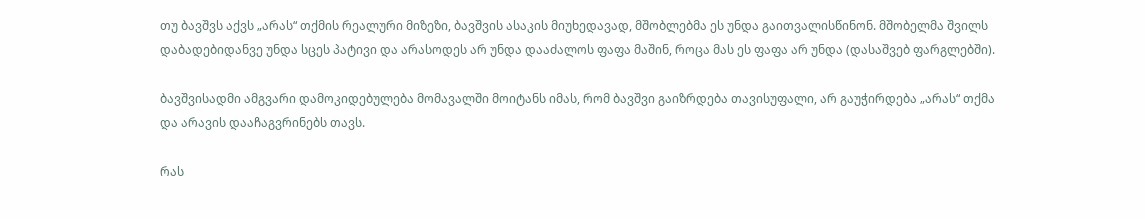თუ ბავშვს აქვს „არას“ თქმის რეალური მიზეზი, ბავშვის ასაკის მიუხედავად, მშობლებმა ეს უნდა გაითვალისწინონ. მშობელმა შვილს დაბადებიდანვე უნდა სცეს პატივი და არასოდეს არ უნდა დააძალოს ფაფა მაშინ, როცა მას ეს ფაფა არ უნდა (დასაშვებ ფარგლებში).

ბავშვისადმი ამგვარი დამოკიდებულება მომავალში მოიტანს იმას, რომ ბავშვი გაიზრდება თავისუფალი, არ გაუჭირდება „არას“ თქმა და არავის დააჩაგვრინებს თავს.

რას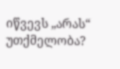იწვევს „არას“ უთქმელობა?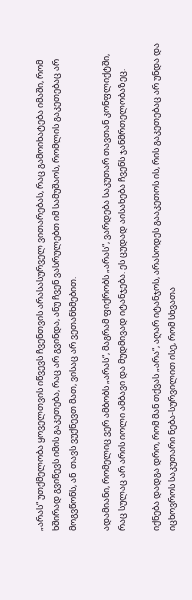„არას“ უთქმელობა ყოველთვის იწვევს ჩვენთვის არასასურველ ვითარებას, რაც გამოიხატება იმაში, რომ ხშირად გვიწევს იმის გაკეთება, რაც არ გვინდა, ანუ ჩვენ ვასრულებთ იმ სამუშაოს, რომლის გაკეთებაც არ მოგვწონს, ან  თავს ვუქნევთ მათ, ვისაც არ ვეთანხმებით.

ადამიანი, რომელიც ვერ ამბობს „არას“, მაგრამ ფიქრობს „არას“, ვარდება საკუთარ თავთან კონფლიქტში, რაც სულაც არ არის იოლი ამბავი და მუდმივად იტანჯება. ეს ცუდად აისახება ჩვენს ჯანმრთელობაზეც.

იქნება დადგა დრო, რომ მან თქვას „არა“, აღარ იტანჯოს, არასოდეს გააკეთოს ის, რის გაკეთებაც არ უნდა და იცხოვროს საკუთარი ნება-სურვილით ისე, რომ სხვათა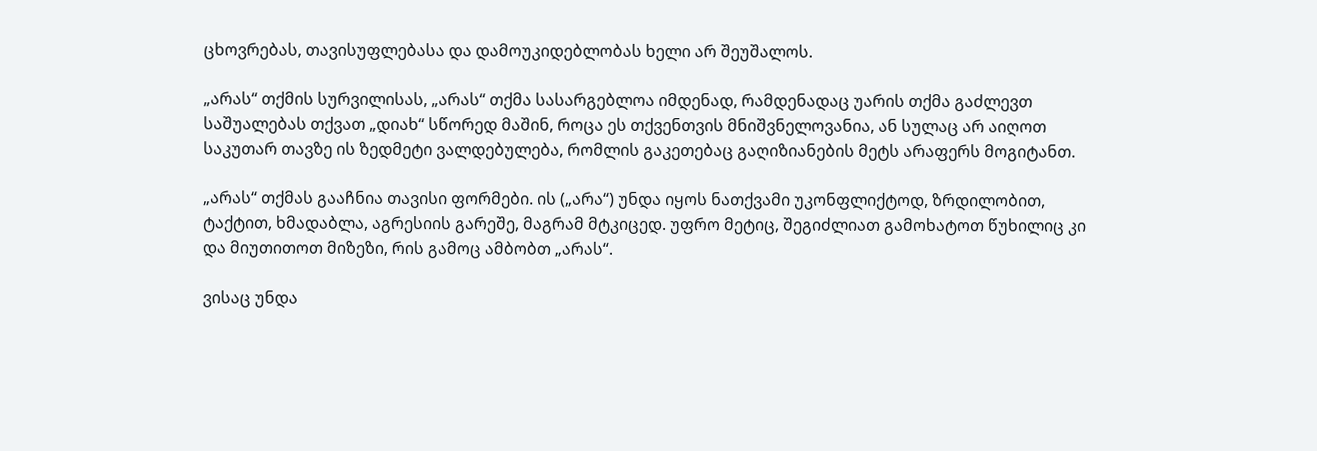ცხოვრებას, თავისუფლებასა და დამოუკიდებლობას ხელი არ შეუშალოს.

„არას“ თქმის სურვილისას, „არას“ თქმა სასარგებლოა იმდენად, რამდენადაც უარის თქმა გაძლევთ საშუალებას თქვათ „დიახ“ სწორედ მაშინ, როცა ეს თქვენთვის მნიშვნელოვანია, ან სულაც არ აიღოთ საკუთარ თავზე ის ზედმეტი ვალდებულება, რომლის გაკეთებაც გაღიზიანების მეტს არაფერს მოგიტანთ.

„არას“ თქმას გააჩნია თავისი ფორმები. ის („არა“) უნდა იყოს ნათქვამი უკონფლიქტოდ, ზრდილობით, ტაქტით, ხმადაბლა, აგრესიის გარეშე, მაგრამ მტკიცედ. უფრო მეტიც, შეგიძლიათ გამოხატოთ წუხილიც კი და მიუთითოთ მიზეზი, რის გამოც ამბობთ „არას“.

ვისაც უნდა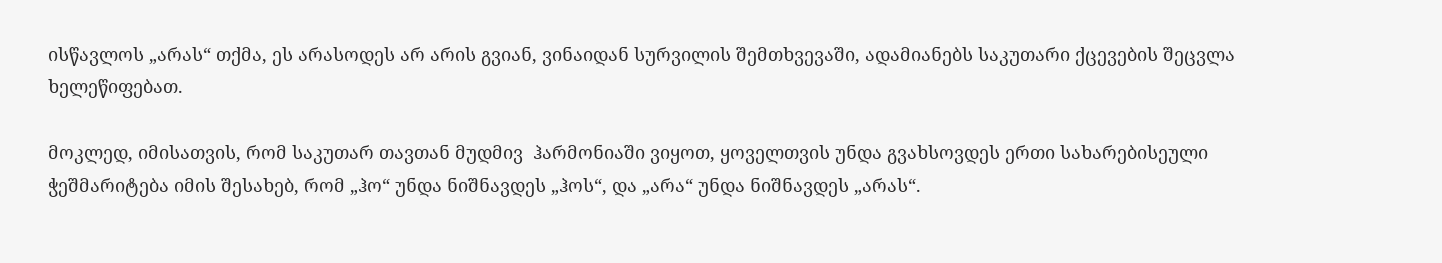ისწავლოს „არას“ თქმა, ეს არასოდეს არ არის გვიან, ვინაიდან სურვილის შემთხვევაში, ადამიანებს საკუთარი ქცევების შეცვლა ხელეწიფებათ.

მოკლედ, იმისათვის, რომ საკუთარ თავთან მუდმივ  ჰარმონიაში ვიყოთ, ყოველთვის უნდა გვახსოვდეს ერთი სახარებისეული ჭეშმარიტება იმის შესახებ, რომ „ჰო“ უნდა ნიშნავდეს „ჰოს“, და „არა“ უნდა ნიშნავდეს „არას“.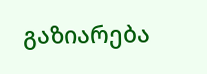გაზიარება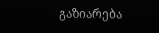გაზიარება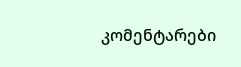კომენტარები